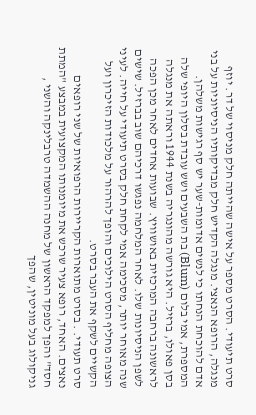סרט תיעודי. הסרט מספר על אישה שהייתה חלק מניסוי של דר. יוזף מנגלה, הרופא הנאצי. מנגלה הקדיש חלק מבדיקותיו הניסיוניות על בני אדם להוכחת הנחתו כי לנשים אדומות-שער יש סף רגישות משלהן. המספרת, אמי בלום (Blum) בת השבעים ושש עובדת בסלון היופי שלה בסן פאולו, ברזיל. היא גורשה מהונגריה בשנת 1944 וראתה את מנגלה לראשונה ברחבה המרכזית באושוויץ. שבועות אחדים לאחר מכן הפכה לשפן הניסיונות שלו. לאחר המלחמה נפגשו דרכיהם שוב בברזיל. שישים שנה מאוחר יותר, מסכימה אמי לקחת חלק בסרט תיעודי על חייה. לעיני הצופה מחליף הסרט הילוכים והופך להרהור על מלכודות הזיכרון ועל הקשיים לשקף את העבר בסרט.
סרט תעודי. . בסרט מתוארות הקריירות הרפואיות של שני רופאים נאצים. האחד, רופא צעיר שרכש את מיומנותו המקצועית במבצע "המתת חסד" והפך למפקד הראשון של מחנה ההשמדה טרבלינקה והשני , גניקולוג בעל מוניטין, שהפך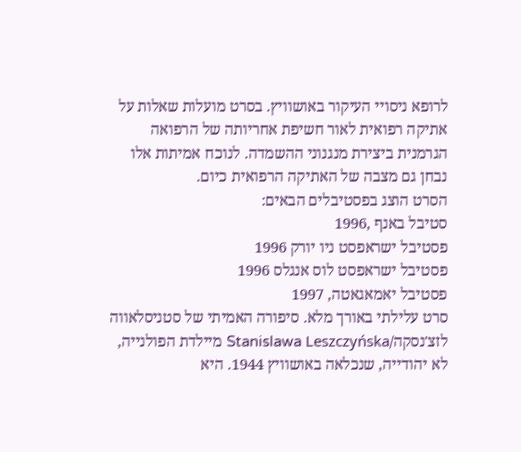לרופא ניסויי העיקור באושוויץ. בסרט מועלות שאלות על אתיקה רפואית לאור חשיפת אחריותה של הרפואה הגרמנית ביצירת מנגנוני ההשמדה. לנוכח אמיתות אלו נבחן גם מצבה של האתיקה הרפואית כיום.
הסרט הוצג בפסטיבלים הבאים:
סטיבל באנף ,1996
פסטיבל ישראפסט ניו יורק 1996
פסטיבל ישראפסט לוס אנגלס 1996
פסטיבל יאמאגאטה, 1997
סרט עלילתי באורך מלא. סיפורה האמיתי של סטניסלאווה לזצ'נסקה/Stanislawa Leszczyńska מיילדת הפולנייה, לא יהודייה, שנכלאה באושוויץ 1944. היא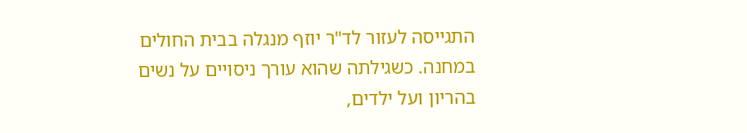התגייסה לעזור לד"ר יוזף מנגלה בבית החולים במחנה. כשגילתה שהוא עורך ניסויים על נשים בהריון ועל ילדים,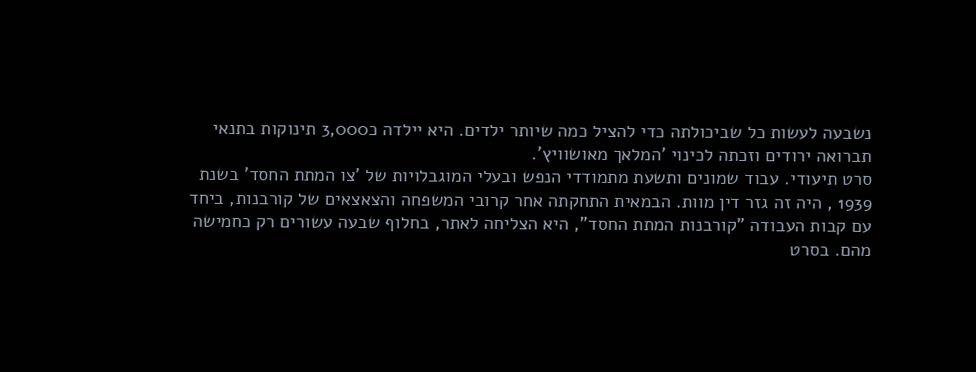נשבעה לעשות כל שביכולתה כדי להציל כמה שיותר ילדים. היא יילדה כ3,000 תינוקות בתנאי תברואה ירודים וזכתה לכינוי 'המלאך מאושוויץ'.
סרט תיעודי. עבוד שמונים ותשעת מתמודדי הנפש ובעלי המוגבלויות של 'צו המתת החסד' בשנת 1939 , היה זה גזר דין מוות. הבמאית התחקתה אחר קרובי המשפחה והצאצאים של קורבנות, ביחד עם קבות העבודה "קורבנות המתת החסד", היא הצליחה לאתר, בחלוף שבעה עשורים רק כחמישה מהם. בסרט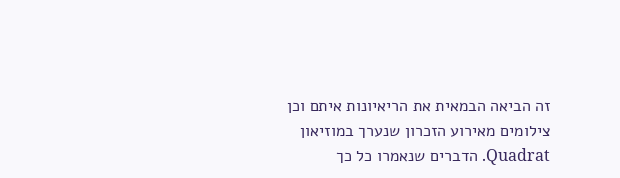זה הביאה הבמאית את הריאיונות איתם וכן צילומים מאירוע הזכרון שנערך במוזיאון Quadrat. הדברים שנאמרו כל כך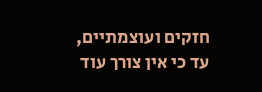חזקים ועוצמתיים, עד כי אין צורך עוד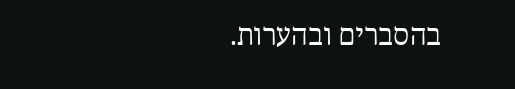בהסברים ובהערות.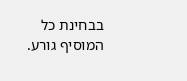בבחינת כל המוסיף גורע.